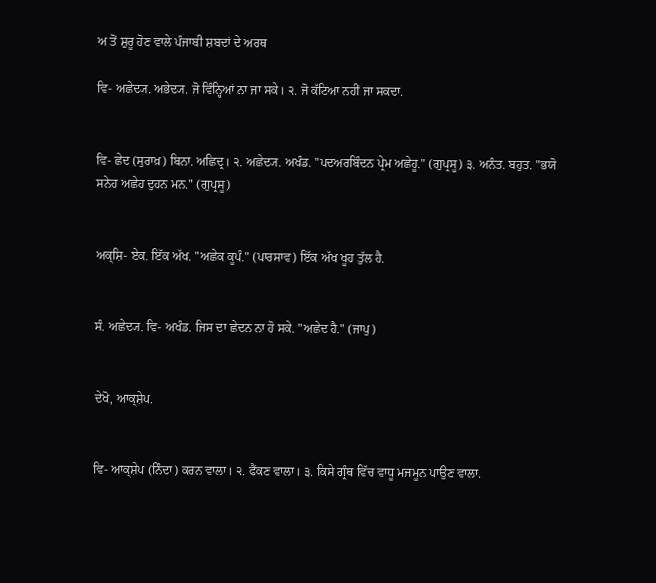ਅ ਤੋਂ ਸ਼ੁਰੂ ਹੋਣ ਵਾਲੇ ਪੰਜਾਬੀ ਸ਼ਬਦਾਂ ਦੇ ਅਰਥ

ਵਿ- ਅਛੇਦ੍ਯ. ਅਭੇਦ੍ਯ. ਜੋ ਵਿੰਨ੍ਹਿਆਂ ਨਾ ਜਾ ਸਕੇ। ੨. ਜੋ ਕੱਟਿਆ ਨਹੀਂ ਜਾ ਸਕਦਾ.


ਵਿ- ਛੇਦ (ਸੁਰਾਖ਼) ਬਿਨਾ. ਅਛਿਦ੍ਰ। ੨. ਅਛੇਦ੍ਯ. ਅਖੰਡ. "ਪਦਅਰਬਿੰਦਨ ਪ੍ਰੇਮ ਅਛੇਹੂ." (ਗੁਪ੍ਰਸੂ) ੩. ਅਨੰਤ. ਬਹੁਤ. "ਭਯੋ ਸਨੇਹ ਅਛੇਹ ਦੁਹਨ ਮਨ." (ਗੁਪ੍ਰਸੂ)


ਅਕ੍ਸ਼ਿ- ਏਕ. ਇੱਕ ਅੱਖ. "ਅਛੇਕ ਕੂਪੰ." (ਪਾਰਸਾਵ) ਇੱਕ ਅੱਖ ਖੂਹ ਤੁੱਲ ਹੈ.


ਸੰ. ਅਛੇਦ੍ਯ. ਵਿ- ਅਖੰਡ. ਜਿਸ ਦਾ ਛੇਦਨ ਨਾ ਹੋ ਸਕੇ. "ਅਛੇਦ ਹੈ." (ਜਾਪੁ)


ਦੇਖੋ, ਆਕ੍ਸ਼ੇਪ.


ਵਿ- ਆਕ੍ਸ਼ੇਪ (ਨਿੰਦਾ) ਕਰਨ ਵਾਲਾ। ੨. ਫੈਂਕਣ ਵਾਲਾ। ੩. ਕਿਸੇ ਗ੍ਰੰਥ ਵਿੱਚ ਵਾਧੂ ਮਜਮੂਨ ਪਾਉਣ ਵਾਲਾ.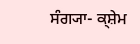ਸੰਗ੍ਯਾ- ਕ੍ਸ਼ੇਮ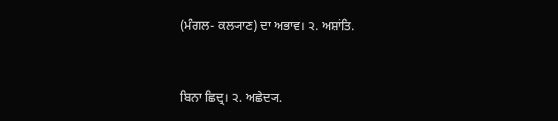(ਮੰਗਲ- ਕਲ੍ਯਾਣ) ਦਾ ਅਭਾਵ। ੨. ਅਸ਼ਾਂਤਿ.


ਬਿਨਾ ਛਿਦ੍ਰ। ੨. ਅਛੇਦ੍ਯ.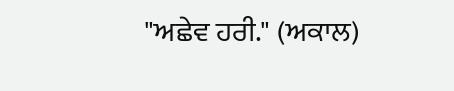"ਅਛੇਵ ਹਰੀ." (ਅਕਾਲ)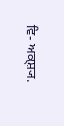ਵਿ- ਅਕ੍ਸ਼੍ਯ.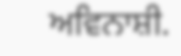ਅਵਿਨਾਸ਼ੀ.